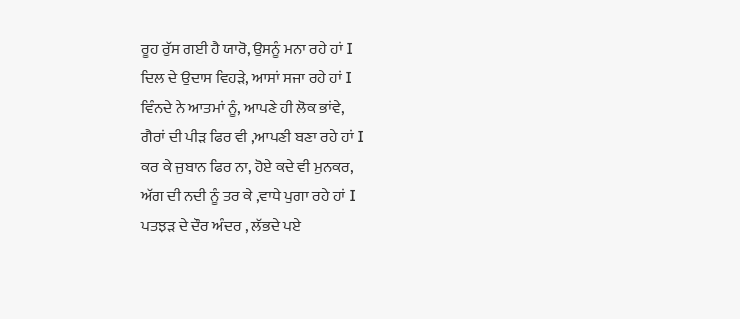ਰੂਹ ਰੁੱਸ ਗਈ ਹੈ ਯਾਰੋ, ਉਸਨੂੰ ਮਨਾ ਰਹੇ ਹਾਂ I
ਦਿਲ ਦੇ ਉਦਾਸ ਵਿਹੜੇ, ਆਸਾਂ ਸਜਾ ਰਹੇ ਹਾਂ I
ਵਿੰਨਦੇ ਨੇ ਆਤਮਾਂ ਨੂੰ, ਆਪਣੇ ਹੀ ਲੋਕ ਭਾਂਵੇ,
ਗੈਰਾਂ ਦੀ ਪੀੜ ਫਿਰ ਵੀ ,ਆਪਣੀ ਬਣਾ ਰਹੇ ਹਾਂ I
ਕਰ ਕੇ ਜੁਬਾਨ ਫਿਰ ਨਾ, ਹੋਏ ਕਦੇ ਵੀ ਮੁਨਕਰ,
ਅੱਗ ਦੀ ਨਦੀ ਨੂੰ ਤਰ ਕੇ ,ਵਾਧੇ ਪੁਗਾ ਰਹੇ ਹਾਂ I
ਪਤਝੜ ਦੇ ਦੌਰ ਅੰਦਰ , ਲੱਭਦੇ ਪਏ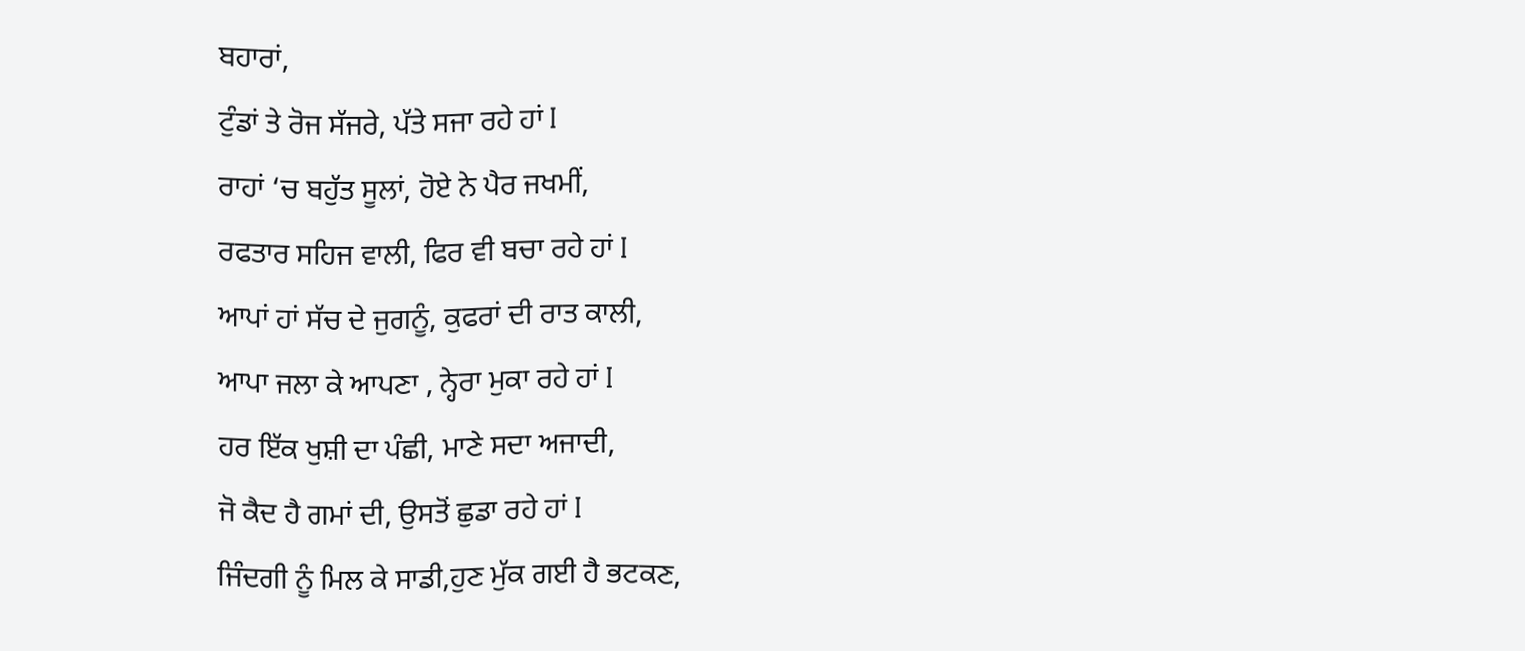ਬਹਾਰਾਂ,
ਟੁੰਡਾਂ ਤੇ ਰੋਜ ਸੱਜਰੇ, ਪੱਤੇ ਸਜਾ ਰਹੇ ਹਾਂ I
ਰਾਹਾਂ ‘ਚ ਬਹੁੱਤ ਸੂਲਾਂ, ਹੋਏ ਨੇ ਪੈਰ ਜਖਮੀਂ,
ਰਫਤਾਰ ਸਹਿਜ ਵਾਲੀ, ਫਿਰ ਵੀ ਬਚਾ ਰਹੇ ਹਾਂ I
ਆਪਾਂ ਹਾਂ ਸੱਚ ਦੇ ਜੁਗਨੂੰ, ਕੁਫਰਾਂ ਦੀ ਰਾਤ ਕਾਲੀ,
ਆਪਾ ਜਲਾ ਕੇ ਆਪਣਾ , ਨ੍ਹੇਰਾ ਮੁਕਾ ਰਹੇ ਹਾਂ I
ਹਰ ਇੱਕ ਖੁਸ਼ੀ ਦਾ ਪੰਛੀ, ਮਾਣੇ ਸਦਾ ਅਜਾਦੀ,
ਜੋ ਕੈਦ ਹੈ ਗਮਾਂ ਦੀ, ਉਸਤੋਂ ਛੁਡਾ ਰਹੇ ਹਾਂ I
ਜਿੰਦਗੀ ਨੂੰ ਮਿਲ ਕੇ ਸਾਡੀ,ਹੁਣ ਮੁੱਕ ਗਈ ਹੈ ਭਟਕਣ,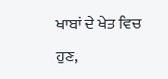ਖਾਬਾਂ ਦੇ ਖੇਤ ਵਿਚ ਹੁਣ,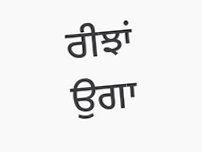ਰੀਝਾਂ ਉਗਾ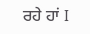ਰਹੇ ਹਾਂ I